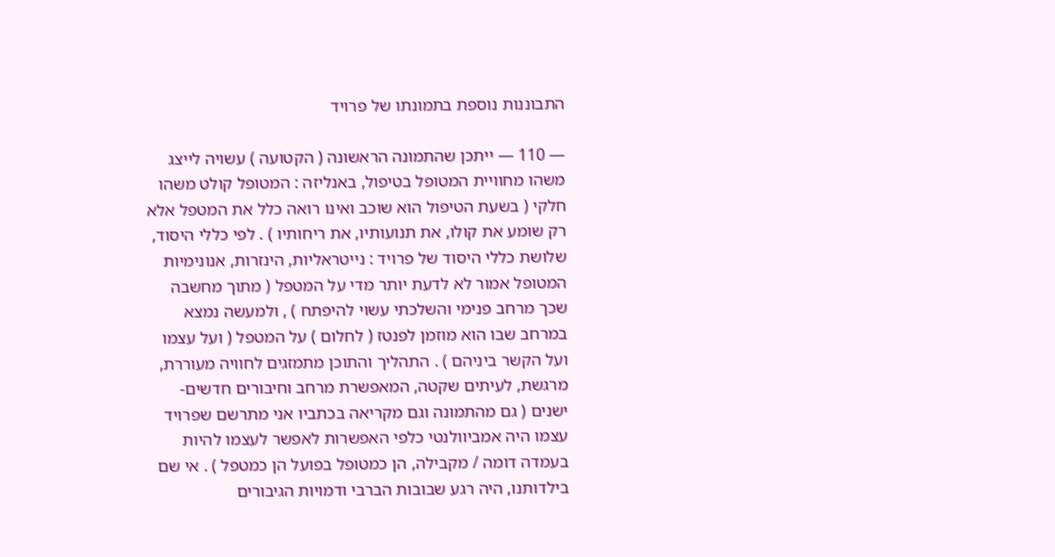התבוננות נוספת בתמונתו של פרויד

— 110 — ייתכן שהתמונה הראשונה ( הקטועה ) עשויה לייצג משהו מחוויית המטופל בטיפול, באנליזה : המטופל קולט משהו חלקי ( בשעת הטיפול הוא שוכב ואינו רואה כלל את המטפל אלא רק שומע את קולו, את תנועותיו, את ריחותיו ) . לפי כללי היסוד, שלושת כללי היסוד של פרויד : נייטראליות, הינזרות, אנונימיות המטופל אמור לא לדעת יותר מדי על המטפל ( מתוך מחשבה שכך מרחב פנימי והשלכתי עשוי להיפתח ) , ולמעשה נמצא במרחב שבו הוא מוזמן לפנטז ( לחלום ) על המטפל ( ועל עצמו ועל הקשר ביניהם ) . התהליך והתוכן מתמזגים לחוויה מעוררת, מרגשת, לעיתים שקטה, המאפשרת מרחב וחיבורים חדשים-ישנים ( גם מהתמונה וגם מקריאה בכתביו אני מתרשם שפרויד עצמו היה אמביוולנטי כלפי האפשרות לאפשר לעצמו להיות בעמדה דומה / מקבילה, הן כמטופל בפועל הן כמטפל ) . אי שם בילדותנו, היה רגע שבובות הברבי ודמויות הגיבורים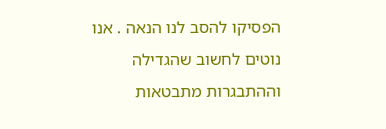הפסיקו להסב לנו הנאה . אנו נוטים לחשוב שהגדילה וההתבגרות מתבטאות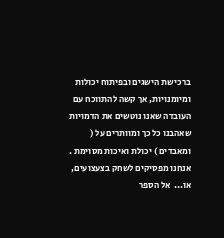ברכישת הישגים ובפיתוח יכולות ומיומנויות, אך קשה להתווכח עם העובדה שאנו נוטשים את הדמויות שאהבנו כל כך ומוותרים על ( ומאבדים ) יכולת ואיכות מסוימת . אנחנו מפסיקים לשחק בצעצועים, או...  אל הספר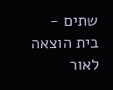שתים - בית הוצאה לאור